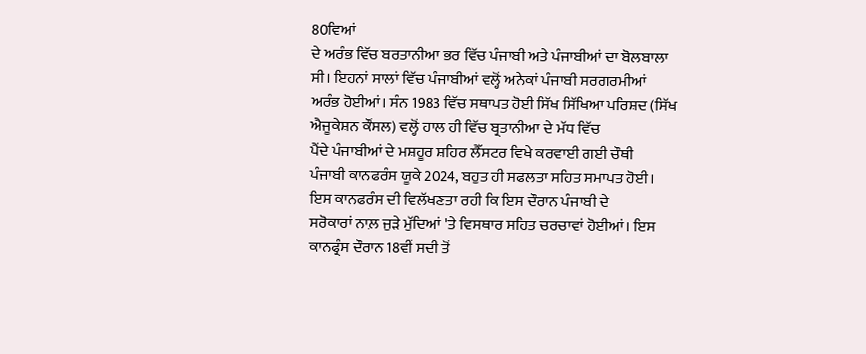80ਵਿਆਂ
ਦੇ ਅਰੰਭ ਵਿੱਚ ਬਰਤਾਨੀਆ ਭਰ ਵਿੱਚ ਪੰਜਾਬੀ ਅਤੇ ਪੰਜਾਬੀਆਂ ਦਾ ਬੋਲਬਾਲਾ
ਸੀ। ਇਹਨਾਂ ਸਾਲਾਂ ਵਿੱਚ ਪੰਜਾਬੀਆਂ ਵਲ੍ਹੋਂ ਅਨੇਕਾਂ ਪੰਜਾਬੀ ਸਰਗਰਮੀਆਂ
ਅਰੰਭ ਹੋਈਆਂ। ਸੰਨ 1983 ਵਿੱਚ ਸਥਾਪਤ ਹੋਈ ਸਿੱਖ ਸਿੱਖਿਆ ਪਰਿਸ਼ਦ (ਸਿੱਖ
ਐਜੂਕੇਸ਼ਨ ਕੌਂਸਲ) ਵਲ੍ਹੋਂ ਹਾਲ ਹੀ ਵਿੱਚ ਬ੍ਰਤਾਨੀਆ ਦੇ ਮੱਧ ਵਿੱਚ
ਪੈਂਦੇ ਪੰਜਾਬੀਆਂ ਦੇ ਮਸ਼ਹੂਰ ਸ਼ਹਿਰ ਲੈੱਸਟਰ ਵਿਖੇ ਕਰਵਾਈ ਗਈ ਚੌਥੀ
ਪੰਜਾਬੀ ਕਾਨਫਰੰਸ ਯੂਕੇ 2024, ਬਹੁਤ ਹੀ ਸਫਲਤਾ ਸਹਿਤ ਸਮਾਪਤ ਹੋਈ।
ਇਸ ਕਾਨਫਰੰਸ ਦੀ ਵਿਲੱਖਣਤਾ ਰਹੀ ਕਿ ਇਸ ਦੌਰਾਨ ਪੰਜਾਬੀ ਦੇ
ਸਰੋਕਾਰਾਂ ਨਾਲ਼ ਜੁੜੇ ਮੁੱਦਿਆਂ 'ਤੇ ਵਿਸਥਾਰ ਸਹਿਤ ਚਰਚਾਵਾਂ ਹੋਈਆਂ। ਇਸ
ਕਾਨਫ੍ਰੰਸ ਦੌਰਾਨ 18ਵੀਂ ਸਦੀ ਤੋਂ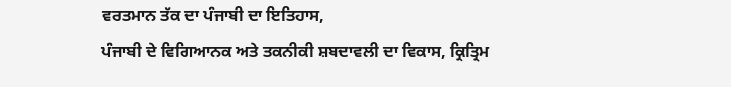ਵਰਤਮਾਨ ਤੱਕ ਦਾ ਪੰਜਾਬੀ ਦਾ ਇਤਿਹਾਸ,
ਪੰਜਾਬੀ ਦੇ ਵਿਗਿਆਨਕ ਅਤੇ ਤਕਨੀਕੀ ਸ਼ਬਦਾਵਲੀ ਦਾ ਵਿਕਾਸ, ਕ੍ਰਿਤ੍ਰਿਮ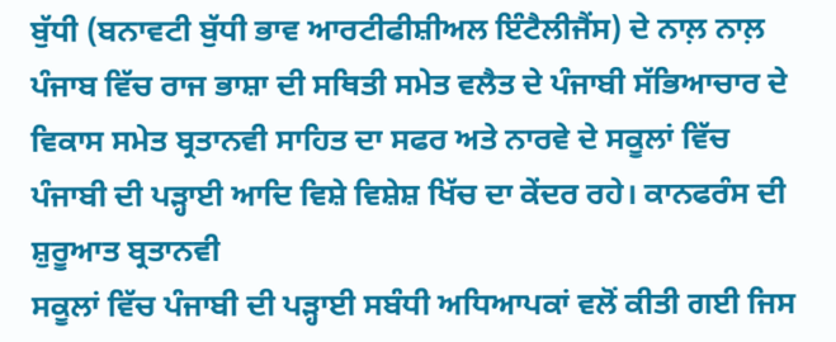ਬੁੱਧੀ (ਬਨਾਵਟੀ ਬੁੱਧੀ ਭਾਵ ਆਰਟੀਫੀਸ਼ੀਅਲ ਇੰਟੈਲੀਜੈਂਸ) ਦੇ ਨਾਲ਼ ਨਾਲ਼
ਪੰਜਾਬ ਵਿੱਚ ਰਾਜ ਭਾਸ਼ਾ ਦੀ ਸਥਿਤੀ ਸਮੇਤ ਵਲੈਤ ਦੇ ਪੰਜਾਬੀ ਸੱਭਿਆਚਾਰ ਦੇ
ਵਿਕਾਸ ਸਮੇਤ ਬ੍ਰਤਾਨਵੀ ਸਾਹਿਤ ਦਾ ਸਫਰ ਅਤੇ ਨਾਰਵੇ ਦੇ ਸਕੂਲਾਂ ਵਿੱਚ
ਪੰਜਾਬੀ ਦੀ ਪੜ੍ਹਾਈ ਆਦਿ ਵਿਸ਼ੇ ਵਿਸ਼ੇਸ਼ ਖਿੱਚ ਦਾ ਕੇਂਦਰ ਰਹੇ। ਕਾਨਫਰੰਸ ਦੀ ਸ਼ੁਰੂਆਤ ਬ੍ਰਤਾਨਵੀ
ਸਕੂਲਾਂ ਵਿੱਚ ਪੰਜਾਬੀ ਦੀ ਪੜ੍ਹਾਈ ਸਬੰਧੀ ਅਧਿਆਪਕਾਂ ਵਲੋਂ ਕੀਤੀ ਗਈ ਜਿਸ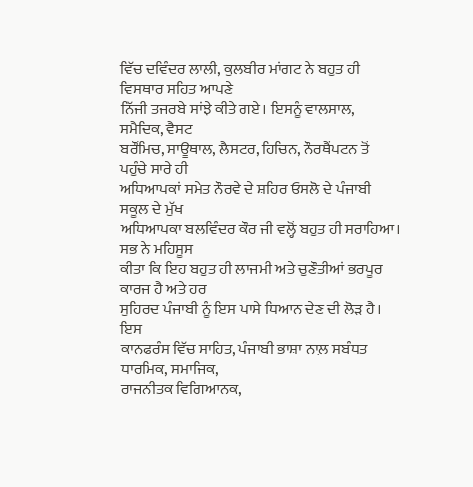ਵਿੱਚ ਦਵਿੰਦਰ ਲਾਲੀ, ਕੁਲਬੀਰ ਮਾਂਗਟ ਨੇ ਬਹੁਤ ਹੀ ਵਿਸਥਾਰ ਸਹਿਤ ਆਪਣੇ
ਨਿੱਜੀ ਤਜਰਬੇ ਸਾਂਝੇ ਕੀਤੇ ਗਏ। ਇਸਨੂੰ ਵਾਲਸਾਲ, ਸਮੈਦਿਕ, ਵੈਸਟ
ਬਰੌਂਮਿਚ, ਸਾਊਥਾਲ, ਲੈਸਟਰ, ਹਿਚਿਨ, ਨੌਰਥੈਂਪਟਨ ਤੋਂ ਪਹੁੰਚੇ ਸਾਰੇ ਹੀ
ਅਧਿਆਪਕਾਂ ਸਮੇਤ ਨੌਰਵੇ ਦੇ ਸ਼ਹਿਰ ਓਸਲੋ ਦੇ ਪੰਜਾਬੀ ਸਕੂਲ ਦੇ ਮੁੱਖ
ਅਧਿਆਪਕਾ ਬਲਵਿੰਦਰ ਕੌਰ ਜੀ ਵਲ੍ਹੋਂ ਬਹੁਤ ਹੀ ਸਰਾਹਿਆ। ਸਭ ਨੇ ਮਹਿਸੂਸ
ਕੀਤਾ ਕਿ ਇਹ ਬਹੁਤ ਹੀ ਲਾਜਮੀ ਅਤੇ ਚੁਣੌਤੀਆਂ ਭਰਪੂਰ ਕਾਰਜ ਹੈ ਅਤੇ ਹਰ
ਸੁਹਿਰਦ ਪੰਜਾਬੀ ਨੂੰ ਇਸ ਪਾਸੇ ਧਿਆਨ ਦੇਣ ਦੀ ਲੋੜ ਹੈ। ਇਸ
ਕਾਨਫਰੰਸ ਵਿੱਚ ਸਾਹਿਤ, ਪੰਜਾਬੀ ਭਾਸ਼ਾ ਨਾਲ਼ ਸਬੰਧਤ ਧਾਰਮਿਕ, ਸਮਾਜਿਕ,
ਰਾਜਨੀਤਕ ਵਿਗਿਆਨਕ,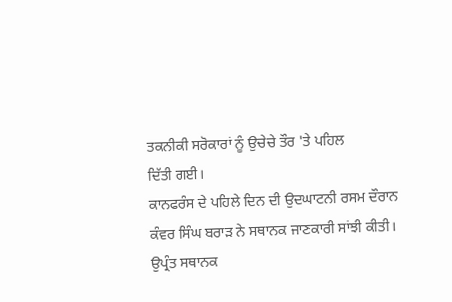ਤਕਨੀਕੀ ਸਰੋਕਾਰਾਂ ਨੂੰ ਉਚੇਚੇ ਤੌਰ 'ਤੇ ਪਹਿਲ
ਦਿੱਤੀ ਗਈ।
ਕਾਨਫਰੰਸ ਦੇ ਪਹਿਲੇ ਦਿਨ ਦੀ ਉਦਘਾਟਨੀ ਰਸਮ ਦੌਰਾਨ
ਕੰਵਰ ਸਿੰਘ ਬਰਾੜ ਨੇ ਸਥਾਨਕ ਜਾਣਕਾਰੀ ਸਾਂਝੀ ਕੀਤੀ। ਉਪ੍ਰੰਤ ਸਥਾਨਕ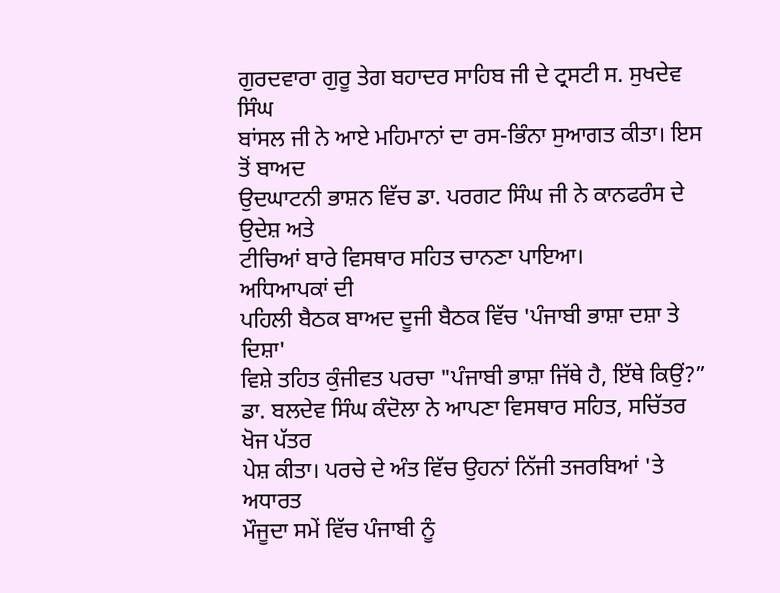ਗੁਰਦਵਾਰਾ ਗੁਰੂ ਤੇਗ ਬਹਾਦਰ ਸਾਹਿਬ ਜੀ ਦੇ ਟ੍ਰਸਟੀ ਸ. ਸੁਖਦੇਵ ਸਿੰਘ
ਬਾਂਸਲ ਜੀ ਨੇ ਆਏ ਮਹਿਮਾਨਾਂ ਦਾ ਰਸ-ਭਿੰਨਾ ਸੁਆਗਤ ਕੀਤਾ। ਇਸ ਤੋਂ ਬਾਅਦ
ਉਦਘਾਟਨੀ ਭਾਸ਼ਨ ਵਿੱਚ ਡਾ. ਪਰਗਟ ਸਿੰਘ ਜੀ ਨੇ ਕਾਨਫਰੰਸ ਦੇ ਉਦੇਸ਼ ਅਤੇ
ਟੀਚਿਆਂ ਬਾਰੇ ਵਿਸਥਾਰ ਸਹਿਤ ਚਾਨਣਾ ਪਾਇਆ।
ਅਧਿਆਪਕਾਂ ਦੀ
ਪਹਿਲੀ ਬੈਠਕ ਬਾਅਦ ਦੂਜੀ ਬੈਠਕ ਵਿੱਚ 'ਪੰਜਾਬੀ ਭਾਸ਼ਾ ਦਸ਼ਾ ਤੇ ਦਿਸ਼ਾ'
ਵਿਸ਼ੇ ਤਹਿਤ ਕੁੰਜੀਵਤ ਪਰਚਾ "ਪੰਜਾਬੀ ਭਾਸ਼ਾ ਜਿੱਥੇ ਹੈ, ਇੱਥੇ ਕਿਉਂ?”
ਡਾ. ਬਲਦੇਵ ਸਿੰਘ ਕੰਦੋਲਾ ਨੇ ਆਪਣਾ ਵਿਸਥਾਰ ਸਹਿਤ, ਸਚਿੱਤਰ ਖੋਜ ਪੱਤਰ
ਪੇਸ਼ ਕੀਤਾ। ਪਰਚੇ ਦੇ ਅੰਤ ਵਿੱਚ ਉਹਨਾਂ ਨਿੱਜੀ ਤਜਰਬਿਆਂ 'ਤੇ ਅਧਾਰਤ
ਮੌਜੂਦਾ ਸਮੇਂ ਵਿੱਚ ਪੰਜਾਬੀ ਨੂੰ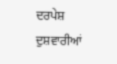ਦਰਪੇਸ਼ ਦੁਸ਼ਵਾਰੀਆਂ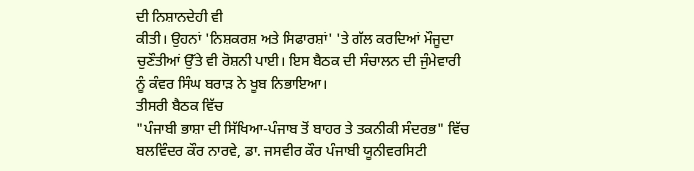ਦੀ ਨਿਸ਼ਾਨਦੇਹੀ ਵੀ
ਕੀਤੀ। ਉਹਨਾਂ 'ਨਿਸ਼ਕਰਸ਼ ਅਤੇ ਸਿਫਾਰਸ਼ਾਂ' 'ਤੇ ਗੱਲ ਕਰਦਿਆਂ ਮੌਜੂਦਾ
ਚੁਣੌਤੀਆਂ ਉੱਤੇ ਵੀ ਰੋਸ਼ਨੀ ਪਾਈ। ਇਸ ਬੈਠਕ ਦੀ ਸੰਚਾਲਨ ਦੀ ਜੁੰਮੇਵਾਰੀ
ਨੂੰ ਕੰਵਰ ਸਿੰਘ ਬਰਾੜ ਨੇ ਖੂਬ ਨਿਭਾਇਆ।
ਤੀਸਰੀ ਬੈਠਕ ਵਿੱਚ
"ਪੰਜਾਬੀ ਭਾਸ਼ਾ ਦੀ ਸਿੱਖਿਆ-ਪੰਜਾਬ ਤੋਂ ਬਾਹਰ ਤੇ ਤਕਨੀਕੀ ਸੰਦਰਭ" ਵਿੱਚ
ਬਲਵਿੰਦਰ ਕੌਰ ਨਾਰਵੇ, ਡਾ. ਜਸਵੀਰ ਕੌਰ ਪੰਜਾਬੀ ਯੂਨੀਵਰਸਿਟੀ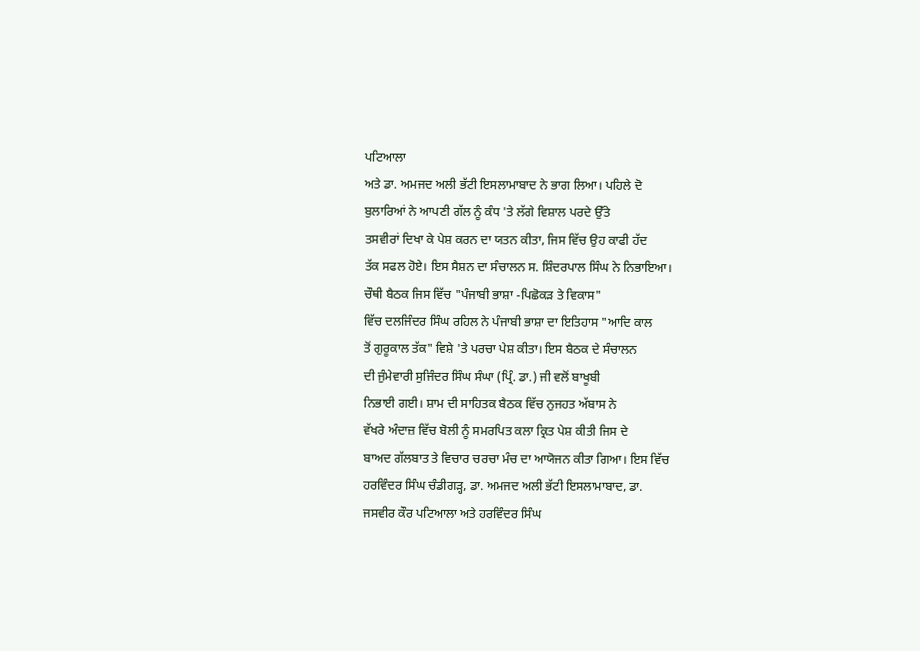ਪਟਿਆਲਾ
ਅਤੇ ਡਾ. ਅਮਜਦ ਅਲੀ ਭੱਟੀ ਇਸਲਾਮਾਬਾਦ ਨੇ ਭਾਗ ਲਿਆ। ਪਹਿਲੇ ਦੋ
ਬੁਲਾਰਿਆਂ ਨੇ ਆਪਣੀ ਗੱਲ ਨੂੰ ਕੰਧ 'ਤੇ ਲੱਗੇ ਵਿਸ਼ਾਲ ਪਰਦੇ ਉੱਤੇ
ਤਸਵੀਰਾਂ ਦਿਖਾ ਕੇ ਪੇਸ਼ ਕਰਨ ਦਾ ਯਤਨ ਕੀਤਾ, ਜਿਸ ਵਿੱਚ ਉਹ ਕਾਫੀ ਹੱਦ
ਤੱਕ ਸਫਲ ਹੋਏ। ਇਸ ਸੈਸ਼ਨ ਦਾ ਸੰਚਾਲਨ ਸ. ਸ਼ਿੰਦਰਪਾਲ ਸਿੰਘ ਨੇ ਨਿਭਾਇਆ।
ਚੌਥੀ ਬੈਠਕ ਜਿਸ ਵਿੱਚ "ਪੰਜਾਬੀ ਭਾਸ਼ਾ -ਪਿਛੋਕੜ ਤੇ ਵਿਕਾਸ"
ਵਿੱਚ ਦਲਜਿੰਦਰ ਸਿੰਘ ਰਹਿਲ ਨੇ ਪੰਜਾਬੀ ਭਾਸ਼ਾ ਦਾ ਇਤਿਹਾਸ "ਆਦਿ ਕਾਲ
ਤੋਂ ਗੁਰੂਕਾਲ ਤੱਕ" ਵਿਸ਼ੇ 'ਤੇ ਪਰਚਾ ਪੇਸ਼ ਕੀਤਾ। ਇਸ ਬੈਠਕ ਦੇ ਸੰਚਾਲਨ
ਦੀ ਜੁੰਮੇਵਾਰੀ ਸੁਜਿੰਦਰ ਸਿੰਘ ਸੰਘਾ (ਪ੍ਰਿੰ. ਡਾ.) ਜੀ ਵਲੋਂ ਬਾਖੂਬੀ
ਨਿਭਾਈ ਗਈ। ਸ਼ਾਮ ਦੀ ਸਾਹਿਤਕ ਬੈਠਕ ਵਿੱਚ ਨੁਜਹਤ ਅੱਬਾਸ ਨੇ
ਵੱਖਰੇ ਅੰਦਾਜ਼ ਵਿੱਚ ਬੋਲੀ ਨੂੰ ਸਮਰਪਿਤ ਕਲਾ ਕ੍ਰਿਤ ਪੇਸ਼ ਕੀਤੀ ਜਿਸ ਦੇ
ਬਾਅਦ ਗੱਲਬਾਤ ਤੇ ਵਿਚਾਰ ਚਰਚਾ ਮੰਚ ਦਾ ਆਯੋਜਨ ਕੀਤਾ ਗਿਆ। ਇਸ ਵਿੱਚ
ਹਰਵਿੰਦਰ ਸਿੰਘ ਚੰਡੀਗੜ੍ਹ, ਡਾ. ਅਮਜਦ ਅਲੀ ਭੱਟੀ ਇਸਲਾਮਾਬਾਦ, ਡਾ.
ਜਸਵੀਰ ਕੌਰ ਪਟਿਆਲਾ ਅਤੇ ਹਰਵਿੰਦਰ ਸਿੰਘ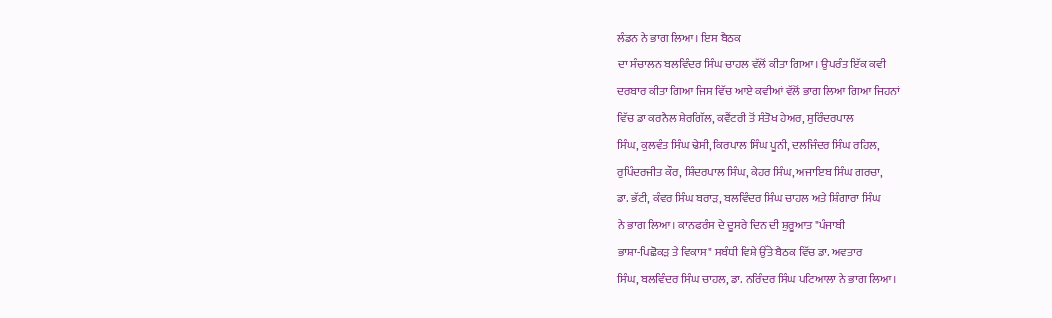ਲੰਡਨ ਨੇ ਭਾਗ ਲਿਆ। ਇਸ ਬੈਠਕ
ਦਾ ਸੰਚਾਲਨ ਬਲਵਿੰਦਰ ਸਿੰਘ ਚਾਹਲ ਵੱਲੋਂ ਕੀਤਾ ਗਿਆ। ਉਪਰੰਤ ਇੱਕ ਕਵੀ
ਦਰਬਾਰ ਕੀਤਾ ਗਿਆ ਜਿਸ ਵਿੱਚ ਆਏ ਕਵੀਆਂ ਵੱਲੋਂ ਭਾਗ ਲਿਆ ਗਿਆ ਜਿਹਨਾਂ
ਵਿੱਚ ਡਾ ਕਰਨੈਲ ਸ਼ੇਰਗਿੱਲ, ਕਵੈਂਟਰੀ ਤੋਂ ਸੰਤੋਖ ਹੇਅਰ, ਸੁਰਿੰਦਰਪਾਲ
ਸਿੰਘ, ਕੁਲਵੰਤ ਸਿੰਘ ਢੇਸੀ, ਕਿਰਪਾਲ ਸਿੰਘ ਪੂਨੀ, ਦਲਜਿੰਦਰ ਸਿੰਘ ਰਹਿਲ,
ਰੁਪਿੰਦਰਜੀਤ ਕੌਰ, ਸ਼ਿੰਦਰਪਾਲ ਸਿੰਘ, ਕੇਹਰ ਸਿੰਘ, ਅਜਾਇਬ ਸਿੰਘ ਗਰਚਾ,
ਡਾ. ਭੱਟੀ, ਕੰਵਰ ਸਿੰਘ ਬਰਾੜ, ਬਲਵਿੰਦਰ ਸਿੰਘ ਚਾਹਲ ਅਤੇ ਸ਼ਿੰਗਾਰਾ ਸਿੰਘ
ਨੇ ਭਾਗ ਲਿਆ। ਕਾਨਫਰੰਸ ਦੇ ਦੂਸਰੇ ਦਿਨ ਦੀ ਸ਼ੁਰੂਆਤ "ਪੰਜਾਬੀ
ਭਾਸ਼ਾ-ਪਿਛੋਕੜ ਤੇ ਵਿਕਾਸ" ਸਬੰਧੀ ਵਿਸ਼ੇ ਉੱਤੇ ਬੈਠਕ ਵਿੱਚ ਡਾ. ਅਵਤਾਰ
ਸਿੰਘ, ਬਲਵਿੰਦਰ ਸਿੰਘ ਚਾਹਲ, ਡਾ. ਨਰਿੰਦਰ ਸਿੰਘ ਪਟਿਆਲਾ ਨੇ ਭਾਗ ਲਿਆ।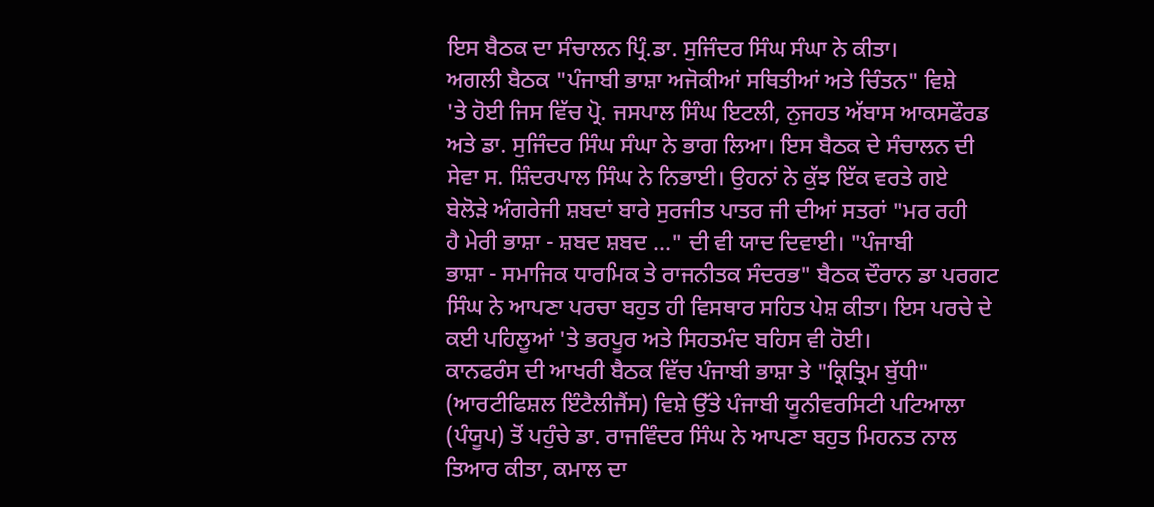ਇਸ ਬੈਠਕ ਦਾ ਸੰਚਾਲਨ ਪ੍ਰਿੰ.ਡਾ. ਸੁਜਿੰਦਰ ਸਿੰਘ ਸੰਘਾ ਨੇ ਕੀਤਾ।
ਅਗਲੀ ਬੈਠਕ "ਪੰਜਾਬੀ ਭਾਸ਼ਾ ਅਜੋਕੀਆਂ ਸਥਿਤੀਆਂ ਅਤੇ ਚਿੰਤਨ" ਵਿਸ਼ੇ
'ਤੇ ਹੋਈ ਜਿਸ ਵਿੱਚ ਪ੍ਰੋ. ਜਸਪਾਲ ਸਿੰਘ ਇਟਲੀ, ਨੁਜਹਤ ਅੱਬਾਸ ਆਕਸਫੌਰਡ
ਅਤੇ ਡਾ. ਸੁਜਿੰਦਰ ਸਿੰਘ ਸੰਘਾ ਨੇ ਭਾਗ ਲਿਆ। ਇਸ ਬੈਠਕ ਦੇ ਸੰਚਾਲਨ ਦੀ
ਸੇਵਾ ਸ. ਸ਼ਿੰਦਰਪਾਲ ਸਿੰਘ ਨੇ ਨਿਭਾਈ। ਉਹਨਾਂ ਨੇ ਕੁੱਝ ਇੱਕ ਵਰਤੇ ਗਏ
ਬੇਲੋੜੇ ਅੰਗਰੇਜੀ ਸ਼ਬਦਾਂ ਬਾਰੇ ਸੁਰਜੀਤ ਪਾਤਰ ਜੀ ਦੀਆਂ ਸਤਰਾਂ "ਮਰ ਰਹੀ
ਹੈ ਮੇਰੀ ਭਾਸ਼ਾ - ਸ਼ਬਦ ਸ਼ਬਦ ..." ਦੀ ਵੀ ਯਾਦ ਦਿਵਾਈ। "ਪੰਜਾਬੀ
ਭਾਸ਼ਾ - ਸਮਾਜਿਕ ਧਾਰਮਿਕ ਤੇ ਰਾਜਨੀਤਕ ਸੰਦਰਭ" ਬੈਠਕ ਦੌਰਾਨ ਡਾ ਪਰਗਟ
ਸਿੰਘ ਨੇ ਆਪਣਾ ਪਰਚਾ ਬਹੁਤ ਹੀ ਵਿਸਥਾਰ ਸਹਿਤ ਪੇਸ਼ ਕੀਤਾ। ਇਸ ਪਰਚੇ ਦੇ
ਕਈ ਪਹਿਲੂਆਂ 'ਤੇ ਭਰਪੂਰ ਅਤੇ ਸਿਹਤਮੰਦ ਬਹਿਸ ਵੀ ਹੋਈ।
ਕਾਨਫਰੰਸ ਦੀ ਆਖਰੀ ਬੈਠਕ ਵਿੱਚ ਪੰਜਾਬੀ ਭਾਸ਼ਾ ਤੇ "ਕ੍ਰਿਤ੍ਰਿਮ ਬੁੱਧੀ"
(ਆਰਟੀਫਿਸ਼ਲ ਇੰਟੈਲੀਜੈਂਸ) ਵਿਸ਼ੇ ਉੱਤੇ ਪੰਜਾਬੀ ਯੂਨੀਵਰਸਿਟੀ ਪਟਿਆਲਾ
(ਪੰਯੂਪ) ਤੋਂ ਪਹੁੰਚੇ ਡਾ. ਰਾਜਵਿੰਦਰ ਸਿੰਘ ਨੇ ਆਪਣਾ ਬਹੁਤ ਮਿਹਨਤ ਨਾਲ
ਤਿਆਰ ਕੀਤਾ, ਕਮਾਲ ਦਾ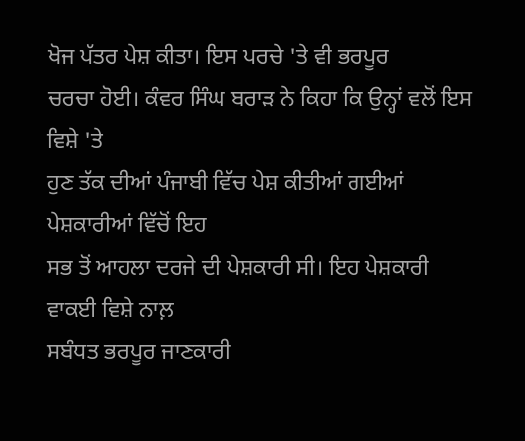ਖੋਜ ਪੱਤਰ ਪੇਸ਼ ਕੀਤਾ। ਇਸ ਪਰਚੇ 'ਤੇ ਵੀ ਭਰਪੂਰ
ਚਰਚਾ ਹੋਈ। ਕੰਵਰ ਸਿੰਘ ਬਰਾੜ ਨੇ ਕਿਹਾ ਕਿ ਉਨ੍ਹਾਂ ਵਲੋਂ ਇਸ ਵਿਸ਼ੇ 'ਤੇ
ਹੁਣ ਤੱਕ ਦੀਆਂ ਪੰਜਾਬੀ ਵਿੱਚ ਪੇਸ਼ ਕੀਤੀਆਂ ਗਈਆਂ ਪੇਸ਼ਕਾਰੀਆਂ ਵਿੱਚੋਂ ਇਹ
ਸਭ ਤੋਂ ਆਹਲਾ ਦਰਜੇ ਦੀ ਪੇਸ਼ਕਾਰੀ ਸੀ। ਇਹ ਪੇਸ਼ਕਾਰੀ ਵਾਕਈ ਵਿਸ਼ੇ ਨਾਲ਼
ਸਬੰਧਤ ਭਰਪੂਰ ਜਾਣਕਾਰੀ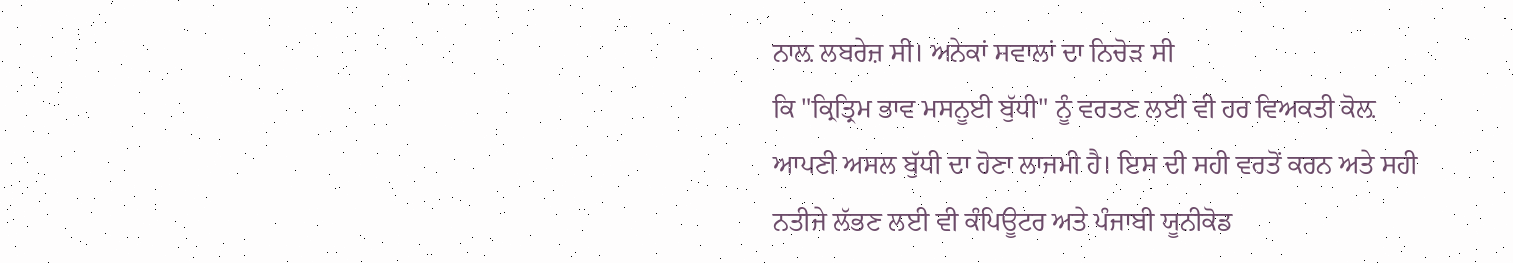ਨਾਲ਼ ਲਬਰੇਜ਼ ਸੀ। ਅਨੇਕਾਂ ਸਵਾਲਾਂ ਦਾ ਨਿਚੋੜ ਸੀ
ਕਿ "ਕ੍ਰਿਤ੍ਰਿਮ ਭਾਵ ਮਸਨੂਈ ਬੁੱਧੀ" ਨੂੰ ਵਰਤਣ ਲਈ ਵੀ ਹਰ ਵਿਅਕਤੀ ਕੋਲ਼
ਆਪਣੀ ਅਸਲ ਬੁੱਧੀ ਦਾ ਹੋਣਾ ਲਾਜਮੀ ਹੈ। ਇਸ ਦੀ ਸਹੀ ਵਰਤੋਂ ਕਰਨ ਅਤੇ ਸਹੀ
ਨਤੀਜੇ ਲੱਭਣ ਲਈ ਵੀ ਕੰਪਿਊਟਰ ਅਤੇ ਪੰਜਾਬੀ ਯੂਨੀਕੋਡ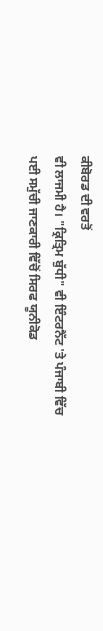ਕੀਬੋਰਡ ਦੀ ਵਰਤੋਂ
ਵੀ ਲਾਜਮੀ ਹੈ। "ਕ੍ਰਿਤ੍ਰਿਮ ਬੁੱਧੀ" ਵੀ ਇੰਟਰਨੈੱਟ 'ਤੇ ਪੰਜਾਬੀ ਵਿੱਚ
ਪਈ ਸਮੁੱਚੀ ਜਾਣਕਾਰੀ ਵਿੱਚੋਂ ਸਿਰਫ ਯੂਨੀਕੋਡ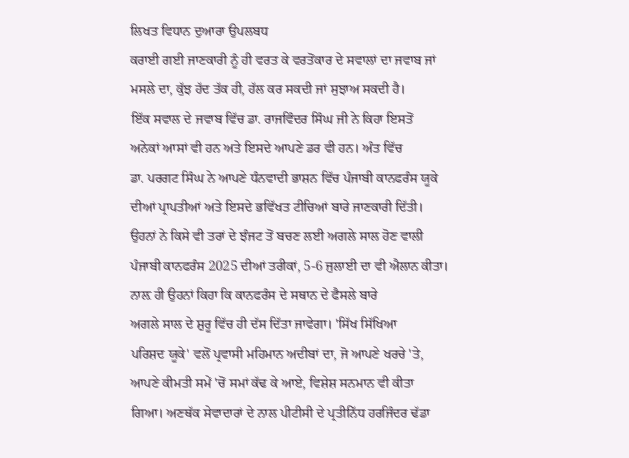ਲਿਖਤ ਵਿਧਾਨ ਦੁਆਰਾ ਉਪਲਬਧ
ਕਰਾਈ ਗਈ ਜਾਣਕਾਰੀ ਨੂੰ ਹੀ ਵਰਤ ਕੇ ਵਰਤੋਂਕਾਰ ਦੇ ਸਵਾਲਾਂ ਦਾ ਜਵਾਬ ਜਾਂ
ਮਸਲੇ ਦਾ, ਕੁੱਝ ਹੱਦ ਤੱਕ ਹੀ, ਹੱਲ ਕਰ ਸਕਦੀ ਜਾਂ ਸੁਝਾਅ ਸਕਦੀ ਹੈ।
ਇੱਕ ਸਵਾਲ ਦੇ ਜਵਾਬ ਵਿੱਚ ਡਾ. ਰਾਜਵਿੰਦਰ ਸਿੰਘ ਜੀ ਨੇ ਕਿਹਾ ਇਸਤੋਂ
ਅਨੇਕਾਂ ਆਸਾਂ ਵੀ ਹਨ ਅਤੇ ਇਸਦੇ ਆਪਣੇ ਡਰ ਵੀ ਹਨ। ਅੰਤ ਵਿੱਚ
ਡਾ. ਪਰਗਟ ਸਿੰਘ ਨੇ ਆਪਣੇ ਧੰਨਵਾਦੀ ਭਾਸ਼ਨ ਵਿੱਚ ਪੰਜਾਬੀ ਕਾਨਫਰੰਸ ਯੂਕੇ
ਦੀਆਂ ਪ੍ਰਾਪਤੀਆਂ ਅਤੇ ਇਸਦੇ ਭਵਿੱਖਤ ਟੀਚਿਆਂ ਬਾਰੇ ਜਾਣਕਾਰੀ ਦਿੱਤੀ।
ਉਹਨਾਂ ਨੇ ਕਿਸੇ ਵੀ ਤਰਾਂ ਦੇ ਝੰਜਟ ਤੋਂ ਬਚਣ ਲਈ ਅਗਲੇ ਸਾਲ ਹੋਣ ਵਾਲੀ
ਪੰਜਾਬੀ ਕਾਨਫਰੰਸ 2025 ਦੀਆਂ ਤਰੀਕਾਂ, 5-6 ਜੁਲਾਈ ਦਾ ਵੀ ਐਲਾਨ ਕੀਤਾ।
ਨਾਲ਼ ਹੀ ਉਹਨਾਂ ਕਿਹਾ ਕਿ ਕਾਨਫਰੰਸ ਦੇ ਸਥਾਨ ਦੇ ਫੈਸਲੇ ਬਾਰੇ
ਅਗਲੇ ਸਾਲ ਦੇ ਸ਼ੁਰੂ ਵਿੱਚ ਹੀ ਦੱਸ ਦਿੱਤਾ ਜਾਵੇਗਾ। 'ਸਿੱਖ ਸਿੱਖਿਆ
ਪਰਿਸ਼ਦ ਯੂਕੇ' ਵਲੋਂ ਪ੍ਰਵਾਸੀ ਮਹਿਮਾਨ ਅਦੀਬਾਂ ਦਾ, ਜੋ ਆਪਣੇ ਖਰਚੇ 'ਤੇ,
ਆਪਣੇ ਕੀਮਤੀ ਸਮੇਂ 'ਚੋਂ ਸਮਾਂ ਕੱਢ ਕੇ ਆਏ, ਵਿਸ਼ੇਸ਼ ਸਨਮਾਨ ਵੀ ਕੀਤਾ
ਗਿਆ। ਅਣਥੱਕ ਸੇਵਾਦਾਰਾਂ ਦੇ ਨਾਲ ਪੀਟੀਸੀ ਦੇ ਪ੍ਰਤੀਨਿੱਧ ਹਰਜਿੰਦਰ ਢੱਡਾ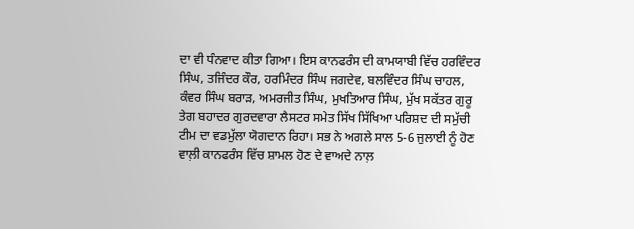ਦਾ ਵੀ ਧੰਨਵਾਦ ਕੀਤਾ ਗਿਆ। ਇਸ ਕਾਨਫਰੰਸ ਦੀ ਕਾਮਯਾਬੀ ਵਿੱਚ ਹਰਵਿੰਦਰ
ਸਿੰਘ, ਤਜਿੰਦਰ ਕੌਰ, ਹਰਮਿੰਦਰ ਸਿੰਘ ਜਗਦੇਵ, ਬਲਵਿੰਦਰ ਸਿੰਘ ਚਾਹਲ,
ਕੰਵਰ ਸਿੰਘ ਬਰਾੜ, ਅਮਰਜੀਤ ਸਿੰਘ, ਮੁਖਤਿਆਰ ਸਿੰਘ, ਮੁੱਖ ਸਕੱਤਰ ਗੁਰੂ
ਤੇਗ ਬਹਾਦਰ ਗੁਰਦਵਾਰਾ ਲੈਸਟਰ ਸਮੇਤ ਸਿੱਖ ਸਿੱਖਿਆ ਪਰਿਸ਼ਦ ਦੀ ਸਮੁੱਚੀ
ਟੀਮ ਦਾ ਵਡਮੁੱਲਾ ਯੋਗਦਾਨ ਰਿਹਾ। ਸਭ ਨੇ ਅਗਲੇ ਸਾਲ 5-6 ਜੁਲਾਈ ਨੂੰ ਹੋਣ
ਵਾਲ਼ੀ ਕਾਨਫਰੰਸ ਵਿੱਚ ਸ਼ਾਮਲ ਹੋਣ ਦੇ ਵਾਅਦੇ ਨਾਲ਼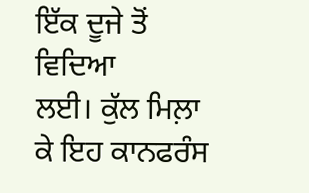ਇੱਕ ਦੂਜੇ ਤੋਂ ਵਿਦਿਆ
ਲਈ। ਕੁੱਲ ਮਿਲ਼ਾ ਕੇ ਇਹ ਕਾਨਫਰੰਸ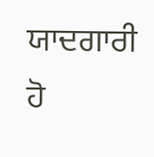ਯਾਦਗਾਰੀ ਹੋ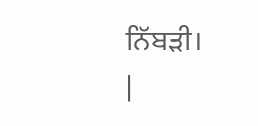ਨਿੱਬੜੀ।
|